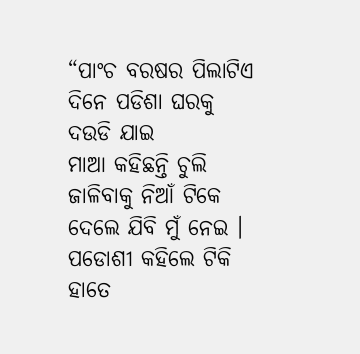“ପାଂଚ ବରଷର ପିଲାଟିଏ ଦିନେ ପଡିଶା ଘରକୁ ଦଉଡି ଯାଇ
ମାଆ କହିଛନ୍ତି ଚୁଲି ଜାଳିବାକୁ ନିଆଁ ଟିକେ ଦେଲେ ଯିବି ମୁଁ ନେଇ ।
ପଡୋଶୀ କହିଲେ ଟିକି ହାତେ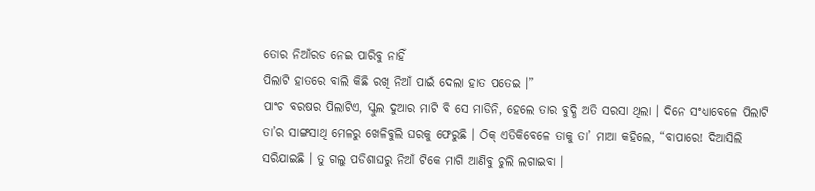ତୋର ନିଆଁରଡ ନେଇ ପାରିବୁ ନାହିଁ
ପିଲାଟି ହାତରେ ବାଲି କିଛି ରଖି ନିଆଁ ପାଇଁ ଦେଲା ହାତ ପତେଇ ।”
ପାଂଚ ବରଷର ପିଲାଟିଏ, ସ୍କୁଲ ଦୁଆର ମାଟି ବି ସେ ମାଡିନି, ହେଲେ ତାର ବୁଦ୍ଧି ଅତି ସରସା ଥିଲା । ଦିନେ ସଂଧ୍ୟାବେଳେ ପିଲାଟି ତା’ର ସାଙ୍ଗସାଥି ମେଳରୁ ଖେଳିବୁଲି ଘରକୁ ଫେରୁଛି । ଠିକ୍ ଏତିକିବେଳେ ତାକୁ ତା’ ମାଆ କହିଲେ, “ବାପାରେ! ଦିଆସିଲି ସରିଯାଇଛି । ତୁ ଗଲୁ ପଡିଶାଘରୁ ନିଆଁ ଟିକେ ମାଗି ଆଣିବୁ ଚୁଲି ଲଗାଇବା ।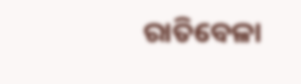ରାତିବେଳା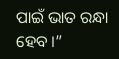ପାଇଁ ଭାତ ରନ୍ଧା ହେବ ।”